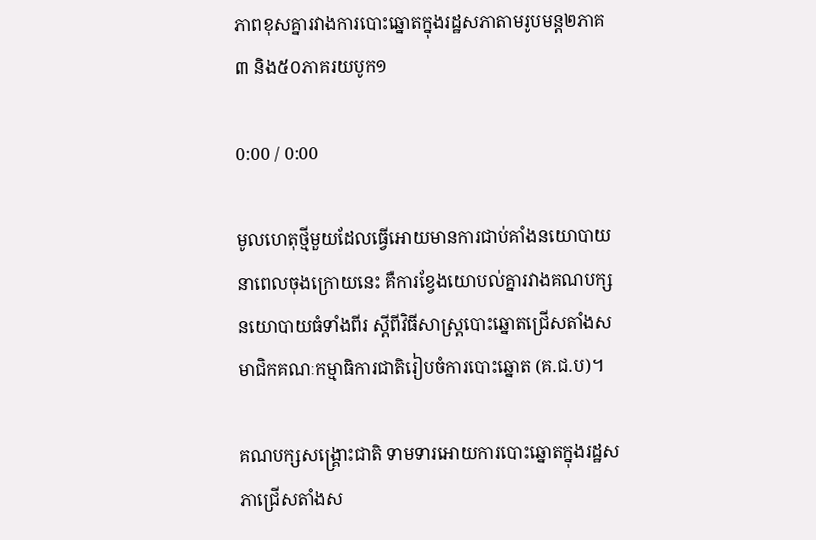ភាពខុសគ្នារវាងការបោះឆ្នោតក្នុងរដ្ឋសភាតាមរូបមន្ត២ភាគ៣ និង៥០ភាគរយបូក១

0:00 / 0:00

មូលហេតុថ្មីមួយដែលធ្វើអោយមានការជាប់គាំងនយោបាយនាពេលចុងក្រោយនេះ គឺការខ្វែងយោបល់គ្នារវាងគណបក្សនយោបាយធំទាំងពីរ ស្ដីពីវិធីសាស្ត្របោះឆ្នោតជ្រើសតាំងសមាជិកគណៈកម្មាធិការជាតិរៀបចំការបោះឆ្នោត (គ.ជ.ប)។

គណបក្សសង្គ្រោះជាតិ ទាមទារអោយការបោះឆ្នោតក្នុងរដ្ឋសភាជ្រើសតាំងស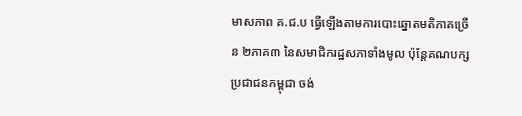មាសភាព គ.ជ.ប ធ្វើឡើងតាមការបោះឆ្នោតមតិភាគច្រើន ២ភាគ៣ នៃសមាជិករដ្ឋសភាទាំងមូល ប៉ុន្តែគណបក្សប្រជាជនកម្ពុជា ចង់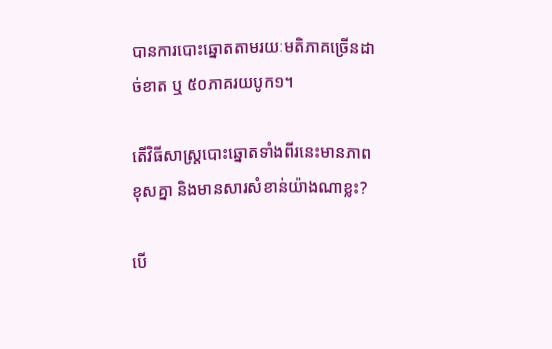បានការបោះឆ្នោតតាមរយៈមតិភាគច្រើនដាច់ខាត ឬ ៥០ភាគរយបូក១។

តើវិធីសាស្ត្របោះឆ្នោតទាំងពីរនេះមានភាពខុសគ្នា និងមានសារសំខាន់យ៉ាងណាខ្លះ?

បើ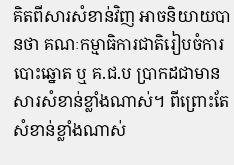គិតពីសារសំខាន់វិញ អាចនិយាយបានថា គណៈកម្មាធិការជាតិរៀបចំការបោះឆ្នោត ឬ គ.ជ.ប ប្រាកដជាមានសារសំខាន់ខ្លាំងណាស់។ ពីព្រោះតែសំខាន់ខ្លាំងណាស់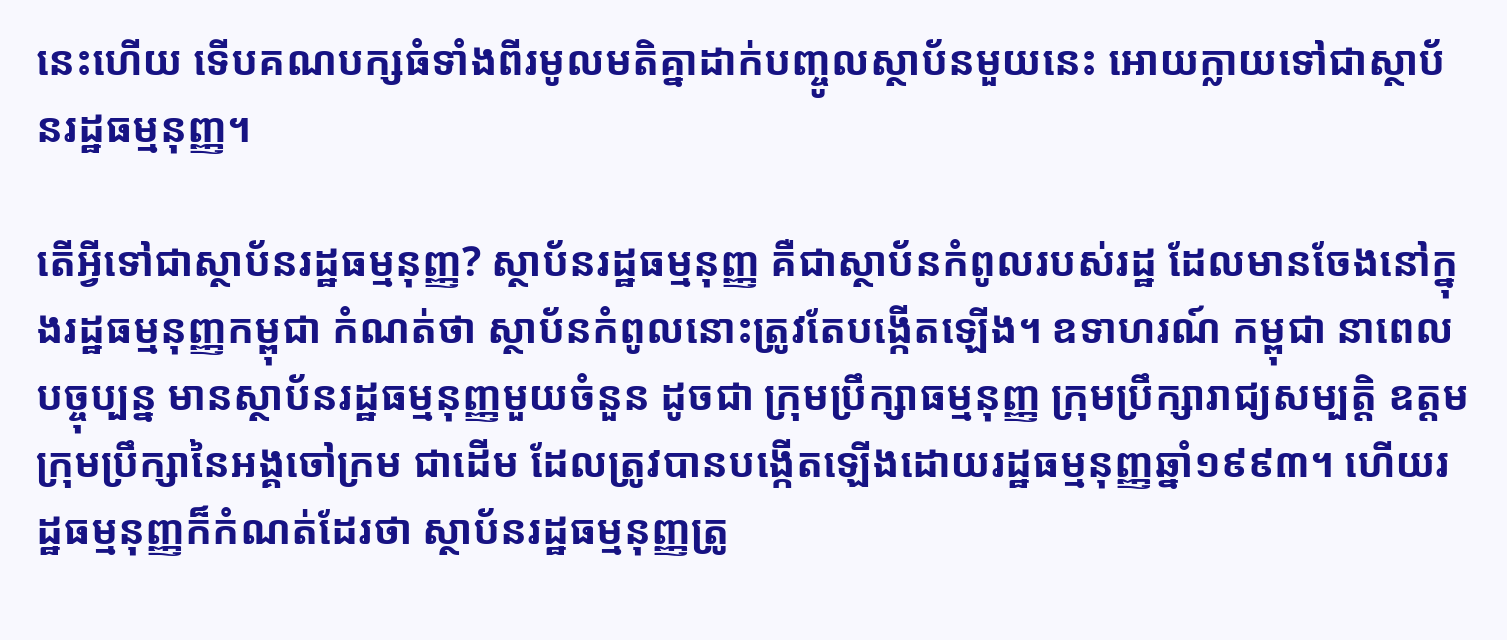នេះហើយ ទើបគណបក្សធំទាំងពីរមូលមតិគ្នាដាក់បញ្ចូលស្ថាប័នមួយនេះ អោយក្លាយទៅជាស្ថាប័នរដ្ឋធម្មនុញ្ញ។

តើអ្វីទៅជាស្ថាប័នរដ្ឋធម្មនុញ្ញ? ស្ថាប័នរដ្ឋធម្មនុញ្ញ គឺជាស្ថាប័នកំពូលរបស់រដ្ឋ ដែលមានចែងនៅក្នុងរដ្ឋធម្មនុញ្ញកម្ពុជា កំណត់ថា ស្ថាប័នកំពូលនោះត្រូវតែបង្កើតឡើង។ ឧទាហរណ៍ កម្ពុជា នាពេលបច្ចុប្បន្ន មានស្ថាប័នរដ្ឋធម្មនុញ្ញមួយចំនួន ដូចជា ក្រុមប្រឹក្សាធម្មនុញ្ញ ក្រុមប្រឹក្សារាជ្យសម្បត្តិ ឧត្តមក្រុមប្រឹក្សានៃអង្គចៅក្រម ជាដើម ដែលត្រូវបានបង្កើតឡើងដោយរដ្ឋធម្មនុញ្ញឆ្នាំ១៩៩៣។ ហើយរដ្ឋធម្មនុញ្ញក៏កំណត់ដែរថា ស្ថាប័នរដ្ឋធម្មនុញ្ញត្រូ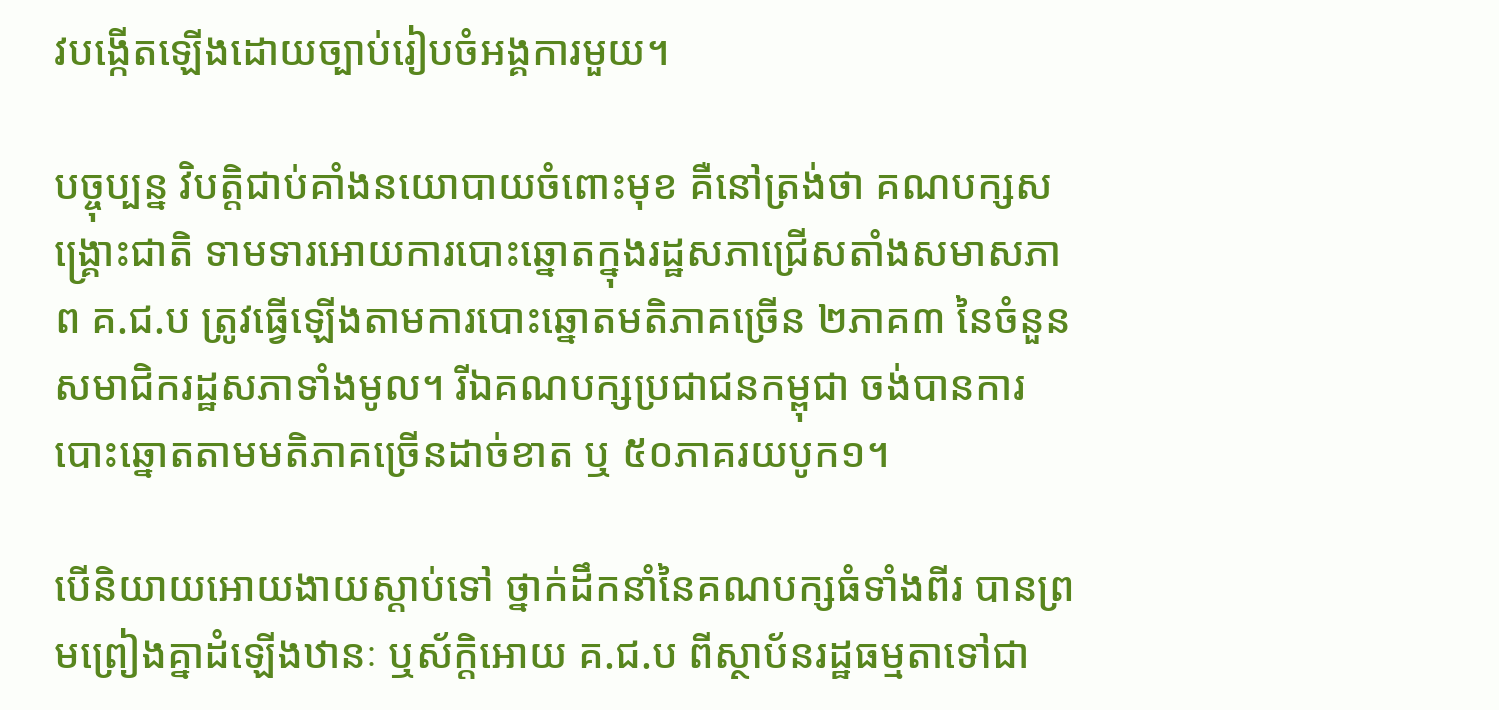វបង្កើតឡើងដោយច្បាប់រៀបចំអង្គការមួយ។

បច្ចុប្បន្ន វិបត្តិជាប់គាំងនយោបាយចំពោះមុខ គឺនៅត្រង់ថា គណបក្សសង្គ្រោះជាតិ ទាមទារអោយការបោះឆ្នោតក្នុងរដ្ឋសភាជ្រើសតាំងសមាសភាព គ.ជ.ប ត្រូវធ្វើឡើងតាមការបោះឆ្នោតមតិភាគច្រើន ២ភាគ៣ នៃចំនួនសមាជិករដ្ឋសភាទាំងមូល។ រីឯគណបក្សប្រជាជនកម្ពុជា ចង់បានការបោះឆ្នោតតាមមតិភាគច្រើនដាច់ខាត ឬ ៥០ភាគរយបូក១។

បើនិយាយអោយងាយស្តាប់ទៅ ថ្នាក់ដឹកនាំនៃគណបក្សធំទាំងពីរ បានព្រមព្រៀងគ្នាដំឡើងឋានៈ ឬស័ក្តិអោយ គ.ជ.ប ពីស្ថាប័នរដ្ឋធម្មតាទៅជា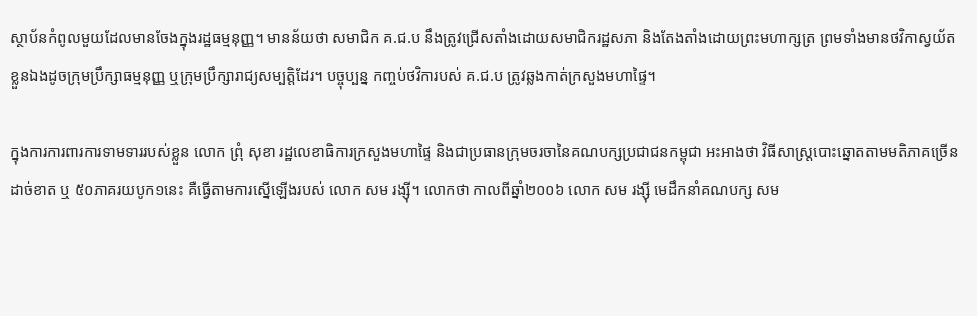ស្ថាប័នកំពូលមួយដែលមានចែងក្នុងរដ្ឋធម្មនុញ្ញ។ មានន័យថា សមាជិក គ.ជ.ប នឹងត្រូវជ្រើសតាំងដោយសមាជិករដ្ឋសភា និងតែងតាំងដោយព្រះមហាក្សត្រ ព្រមទាំងមានថវិកាស្វយ័តខ្លួនឯងដូចក្រុមប្រឹក្សាធម្មនុញ្ញ ឬក្រុមប្រឹក្សារាជ្យសម្បត្តិដែរ។ បច្ចុប្បន្ន កញ្ចប់ថវិការបស់ គ.ជ.ប ត្រូវឆ្លងកាត់ក្រសួងមហាផ្ទៃ។

ក្នុងការការពារការទាមទាររបស់ខ្លួន លោក ព្រុំ សុខា រដ្ឋលេខាធិការក្រសួងមហាផ្ទៃ និងជាប្រធានក្រុមចរចានៃគណបក្សប្រជាជនកម្ពុជា អះអាងថា វិធីសាស្ត្របោះឆ្នោតតាមមតិភាគច្រើនដាច់ខាត ឬ ៥០ភាគរយបូក១នេះ គឺធ្វើតាមការស្នើឡើងរបស់ លោក សម រង្ស៊ី។ លោកថា កាលពីឆ្នាំ២០០៦ លោក សម រង្ស៊ី មេដឹកនាំគណបក្ស សម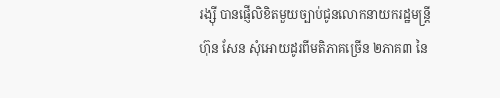រង្ស៊ី បានផ្ញើលិខិតមួយច្បាប់ជូនលោកនាយករដ្ឋមន្ត្រី ហ៊ុន សែន សុំអោយដូរពីមតិភាគច្រើន ២ភាគ៣ នៃ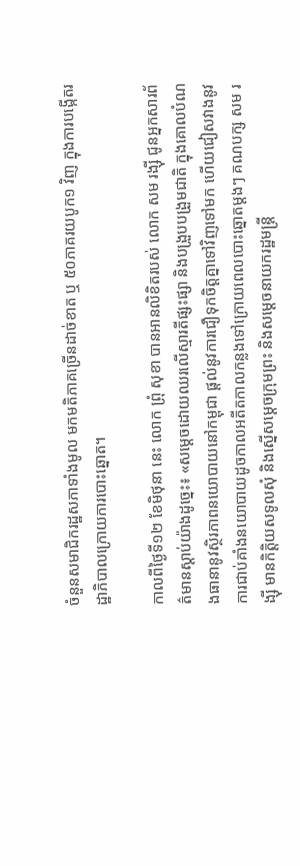ចំនួនសមាជិករដ្ឋសភាទាំងមូល មកមតិភាគច្រើនដាច់ខាត ឬ ៥០ភាគរយបូក១ វិញ ក្នុងការបង្កើតរដ្ឋាភិបាលក្រោយការបោះឆ្នោត។

កាលពីថ្ងៃទី១២ ខែមិថុនា នេះ លោក ព្រុំ សុខា បានអានលិខិតរបស់ លោក សម រង្ស៊ី ជូនអ្នកសារព័ត៌មានស្តាប់យ៉ាងដូច្នេះ៖ «សម្ដេចដោយឈរលើស្មារតីផ្សះផ្សា និងបង្រួបបង្រួមជាតិ ក្នុងគោលបំណងធានានូវស្ថិរភាពនយោបាយនៅកម្ពុជា ផ្តល់នូវការជឿទុកចិត្តគ្នាទៅវិញទៅមក ហើយជៀសវាងនូវការជាប់គាំងនយោបាយដូចកាលអតីតកាលកន្លងទៅក្រោយពេលបោះឆ្នោតម្តងៗ គណបក្ស សម រង្ស៊ី មានកិត្តិយសទូលសុំ និងស្នើសម្ដេចក្រុមព្រះ និងសម្ដេចនាយករដ្ឋមន្ត្រី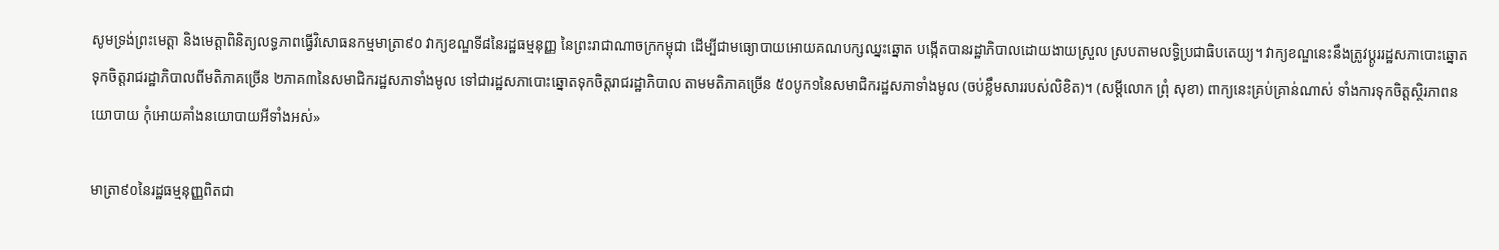សូមទ្រង់ព្រះមេត្តា និងមេត្តាពិនិត្យលទ្ធភាពធ្វើវិសោធនកម្មមាត្រា៩០ វាក្យខណ្ឌទី៨នៃរដ្ឋធម្មនុញ្ញ នៃព្រះរាជាណាចក្រកម្ពុជា ដើម្បីជាមធ្យោបាយអោយគណបក្សឈ្នះឆ្នោត បង្កើតបានរដ្ឋាភិបាលដោយងាយស្រួល ស្របតាមលទ្ធិប្រជាធិបតេយ្យ។ វាក្យខណ្ឌនេះនឹងត្រូវប្ដូររដ្ឋសភាបោះឆ្នោតទុកចិត្តរាជរដ្ឋាភិបាលពីមតិភាគច្រើន ២ភាគ៣នៃសមាជិករដ្ឋសភាទាំងមូល ទៅជារដ្ឋសភាបោះឆ្នោតទុកចិត្តរាជរដ្ឋាភិបាល តាមមតិភាគច្រើន ៥០បូក១នៃសមាជិករដ្ឋសភាទាំងមូល (ចប់ខ្លឹមសាររបស់លិខិត)។ (សម្ដីលោក ព្រុំ សុខា) ពាក្យនេះគ្រប់គ្រាន់ណាស់ ទាំងការទុកចិត្តស្ថិរភាពនយោបាយ កុំអោយគាំងនយោបាយអីទាំងអស់»

មាត្រា៩០នៃរដ្ឋធម្មនុញ្ញពិតជា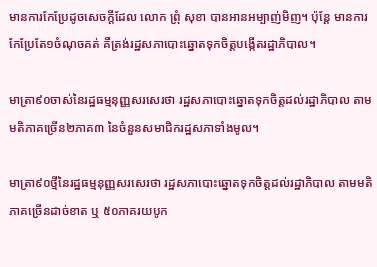មានការកែប្រែដូចសេចក្តីដែល លោក ព្រុំ សុខា បានអានអម្បាញ់មិញ។ ប៉ុន្តែ មានការកែប្រែតែ១ចំណុចគត់ គឺត្រង់រដ្ឋសភាបោះឆ្នោតទុកចិត្តបង្កើតរដ្ឋាភិបាល។

មាត្រា៩០ចាស់នៃរដ្ឋធម្មនុញ្ញសរសេរថា រដ្ឋសភាបោះឆ្នោតទុកចិត្តដល់រដ្ឋាភិបាល តាមមតិភាគច្រើន២ភាគ៣ នៃចំនួនសមាជិករដ្ឋសភាទាំងមូល។

មាត្រា៩០ថ្មីនៃរដ្ឋធម្មនុញ្ញសរសេរថា រដ្ឋសភាបោះឆ្នោតទុកចិត្តដល់រដ្ឋាភិបាល តាមមតិភាគច្រើនដាច់ខាត ឬ ៥០ភាគរយបូក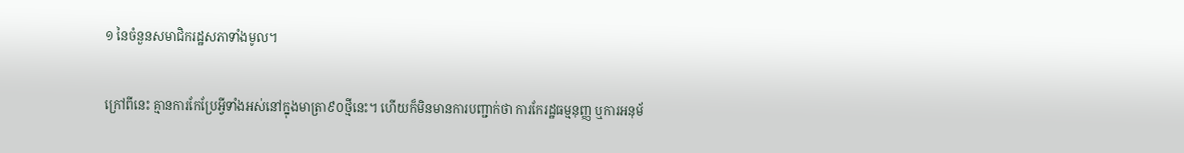១ នៃចំនួនសមាជិករដ្ឋសភាទាំងមូល។

ក្រៅពីនេះ គ្មានការកែប្រែអ្វីទាំងអស់នៅក្នុងមាត្រា៩០ថ្មីនេះ។ ហើយក៏មិនមានការបញ្ជាក់ថា ការកែរដ្ឋធម្មនុញ្ញ ឬការអនុម័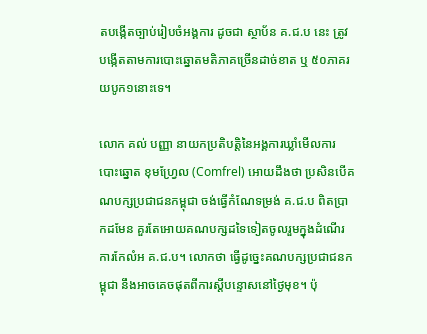តបង្កើតច្បាប់រៀបចំអង្គការ ដូចជា ស្ថាប័ន គ.ជ.ប នេះ ត្រូវបង្កើតតាមការបោះឆ្នោតមតិភាគច្រើនដាច់ខាត ឬ ៥០ភាគរយបូក១នោះទេ។

លោក គល់ បញ្ញា នាយកប្រតិបត្តិនៃអង្គការឃ្លាំមើលការបោះឆ្នោត ខុមហ្វ្រែល (Comfrel) អោយដឹងថា ប្រសិនបើគណបក្សប្រជាជនកម្ពុជា ចង់ធ្វើកំណែទម្រង់ គ.ជ.ប ពិតប្រាកដមែន គួរតែអោយគណបក្សដទៃទៀតចូលរួមក្នុងដំណើរការកែលំអ គ.ជ.ប។ លោកថា ធ្វើដូច្នេះគណបក្សប្រជាជនកម្ពុជា នឹងអាចគេចផុតពីការស្តីបន្ទោសនៅថ្ងៃមុខ។ ប៉ុ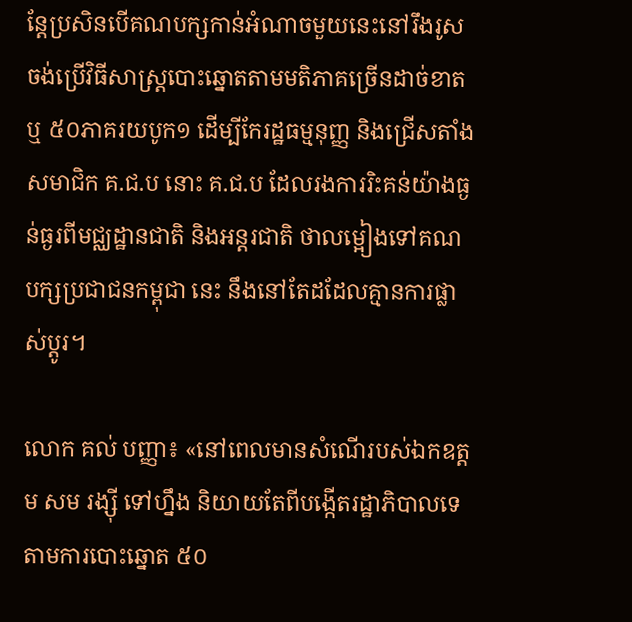ន្តែប្រសិនបើគណបក្សកាន់អំណាចមួយនេះនៅរឹងរូសចង់ប្រើវិធីសាស្ត្របោះឆ្នោតតាមមតិភាគច្រើនដាច់ខាត ឬ ៥០ភាគរយបូក១ ដើម្បីកែរដ្ឋធម្មនុញ្ញ និងជ្រើសតាំងសមាជិក គ.ជ.ប នោះ គ.ជ.ប ដែលរងការរិះគន់យ៉ាងធ្ងន់ធ្ងរពីមជ្ឈដ្ឋានជាតិ និងអន្តរជាតិ ថាលម្អៀងទៅគណបក្សប្រជាជនកម្ពុជា នេះ នឹងនៅតែដដែលគ្មានការផ្លាស់ប្តូរ។

លោក គល់ បញ្ញា៖ «នៅពេលមានសំណើរបស់ឯកឧត្តម សម រង្ស៊ី ទៅហ្នឹង និយាយតែពីបង្កើតរដ្ឋាភិបាលទេ តាមការបោះឆ្នោត ៥០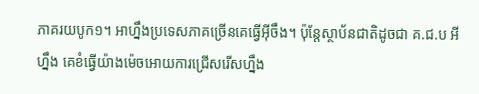ភាគរយបូក១។ អាហ្នឹងប្រទេសភាគច្រើនគេធ្វើអ៊ីចឹង។ ប៉ុន្តែស្ថាប័នជាតិដូចជា គ.ជ.ប អីហ្នឹង គេខំធ្វើយ៉ាងម៉េចអោយការជ្រើសរើសហ្នឹង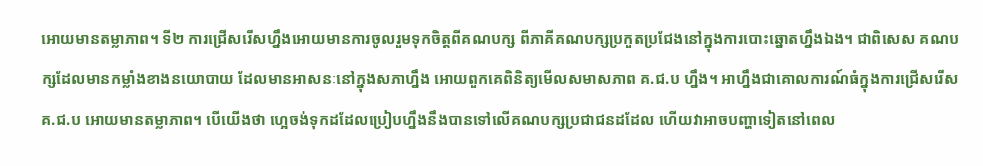អោយមានតម្លាភាព។ ទី២ ការជ្រើសរើសហ្នឹងអោយមានការចូលរួមទុកចិត្តពីគណបក្ស ពីភាគីគណបក្សប្រកួតប្រជែងនៅក្នុងការបោះឆ្នោតហ្នឹងឯង។ ជាពិសេស គណបក្សដែលមានកម្លាំងខាងនយោបាយ ដែលមានអាសនៈនៅក្នុងសភាហ្នឹង អោយពួកគេពិនិត្យមើលសមាសភាព គ.ជ.ប ហ្នឹង។ អាហ្នឹងជាគោលការណ៍ធំក្នុងការជ្រើសរើស គ.ជ.ប អោយមានតម្លាភាព។ បើយើងថា ហ្អេចង់ទុកដដែលប្រៀបហ្នឹងនឹងបានទៅលើគណបក្សប្រជាជនដដែល ហើយវាអាចបញ្ហាទៀតនៅពេល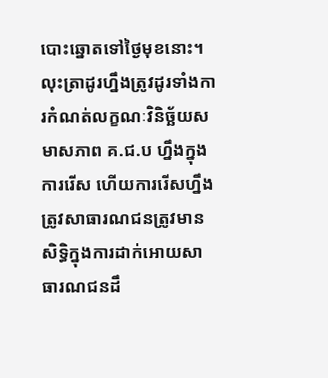បោះឆ្នោតទៅថ្ងៃមុខនោះ។ លុះត្រាដូរហ្នឹងត្រូវដូរទាំងការកំណត់លក្ខណៈវិនិច្ឆ័យសមាសភាព គ.ជ.ប ហ្នឹងក្នុងការរើស ហើយការរើសហ្នឹងត្រូវសាធារណជនត្រូវមានសិទ្ធិក្នុងការដាក់អោយសាធារណជនដឹ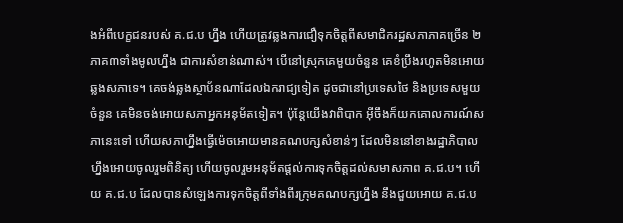ងអំពីបេក្ខជនរបស់ គ.ជ.ប ហ្នឹង ហើយត្រូវឆ្លងការជឿទុកចិត្តពីសមាជិករដ្ឋសភាភាគច្រើន ២ភាគ៣ទាំងមូលហ្នឹង ជាការសំខាន់ណាស់។ បើនៅស្រុកគេមួយចំនួន គេខំប្រឹងរហូតមិនអោយឆ្លងសភាទេ។ គេចង់ឆ្លងស្ថាប័នណាដែលឯករាជ្យទៀត ដូចជានៅប្រទេសថៃ និងប្រទេសមួយចំនួន គេមិនចង់អោយសភាអ្នកអនុម័តទៀត។ ប៉ុន្តែយើងវាពិបាក អ៊ីចឹងក៏យកគោលការណ៍សភានេះទៅ ហើយសភាហ្នឹងធ្វើម៉េចអោយមានគណបក្សសំខាន់ៗ ដែលមិននៅខាងរដ្ឋាភិបាលហ្នឹងអោយចូលរួមពិនិត្យ ហើយចូលរួមអនុម័តផ្តល់ការទុកចិត្តដល់សមាសភាព គ.ជ.ប។ ហើយ គ.ជ.ប ដែលបានសំឡេងការទុកចិត្តពីទាំងពីរក្រុមគណបក្សហ្នឹង នឹងជួយអោយ គ.ជ.ប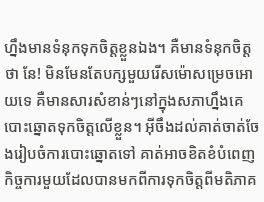ហ្នឹងមានទំនុកទុកចិត្តខ្លួនឯង។ គឺមានទំនុកចិត្តថា នែ! មិនមែនតែបក្សមួយរើសម៉ោសម្រេចអោយទេ គឺមានសារសំខាន់ៗនៅក្នុងសភាហ្នឹងគេបោះឆ្នោតទុកចិត្តលើខ្លួន។ អ៊ីចឹងដល់គាត់ចាត់ចែងរៀបចំការបោះឆ្នោតទៅ គាត់អាចខិតខំបំពេញកិច្ចការមួយដែលបានមកពីការទុកចិត្តពីមតិភាគ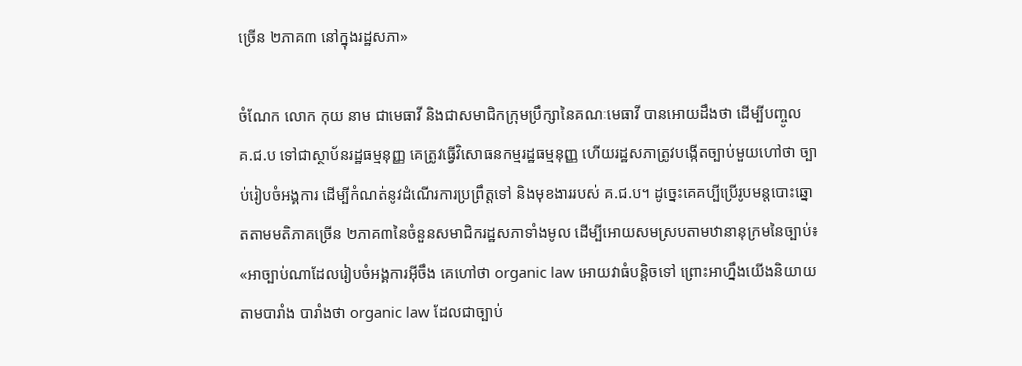ច្រើន ២ភាគ៣ នៅក្នុងរដ្ឋសភា»

ចំណែក លោក កុយ នាម ជាមេធាវី និងជាសមាជិកក្រុមប្រឹក្សានៃគណៈមេធាវី បានអោយដឹងថា ដើម្បីបញ្ចូល គ.ជ.ប ទៅជាស្ថាប័នរដ្ឋធម្មនុញ្ញ គេត្រូវធ្វើវិសោធនកម្មរដ្ឋធម្មនុញ្ញ ហើយរដ្ឋសភាត្រូវបង្កើតច្បាប់មួយហៅថា ច្បាប់រៀបចំអង្គការ ដើម្បីកំណត់នូវដំណើរការប្រព្រឹត្តទៅ និងមុខងាររបស់ គ.ជ.ប។ ដូច្នេះគេគប្បីប្រើរូបមន្តបោះឆ្នោតតាមមតិភាគច្រើន ២ភាគ៣នៃចំនួនសមាជិករដ្ឋសភាទាំងមូល ដើម្បីអោយសមស្របតាមឋានានុក្រមនៃច្បាប់៖ «អាច្បាប់ណាដែលរៀបចំអង្គការអ៊ីចឹង គេហៅថា organic law អោយវាធំបន្តិចទៅ ព្រោះអាហ្នឹងយើងនិយាយតាមបារាំង បារាំងថា organic law ដែលជាច្បាប់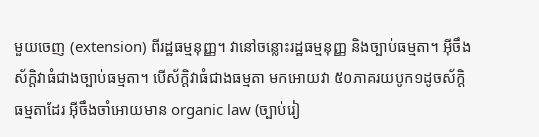មួយចេញ (extension) ពីរដ្ឋធម្មនុញ្ញ។ វានៅចន្លោះរដ្ឋធម្មនុញ្ញ និងច្បាប់ធម្មតា។ អ៊ីចឹងស័ក្តិវាធំជាងច្បាប់ធម្មតា។ បើស័ក្តិវាធំជាងធម្មតា មកអោយវា ៥០ភាគរយបូក១ដូចស័ក្តិធម្មតាដែរ អ៊ីចឹងចាំអោយមាន organic law (ច្បាប់រៀ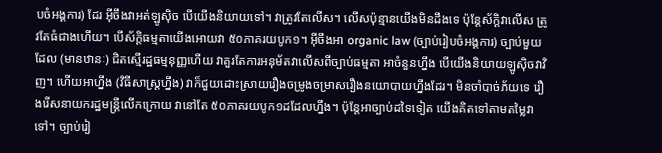បចំអង្គការ) ដែរ អ៊ីចឹងវាអត់ឡូស៊ិច បើយើងនិយាយទៅ។ វាត្រូវតែលើស។ លើសប៉ុន្មានយើងមិនដឹងទេ ប៉ុន្តែស័ក្តិវាលើស ត្រូវតែធំជាងហើយ។ បើស័ក្តិធម្មតាយើងអោយវា ៥០ភាគរយបូក១។ អ៊ីចឹងអា organic law (ច្បាប់រៀបចំអង្គការ) ច្បាប់មួយដែល (មានឋានៈ) ជិតស្មើរដ្ឋធម្មនុញ្ញហើយ វាគួរតែការអនុម័តវាលើសពីច្បាប់ធម្មតា អាចំនួនហ្នឹង បើយើងនិយាយឡូស៊ិចវាវិញ។ ហើយអាហ្នឹង (វិធីសាស្ត្រហ្នឹង) វាក៏ជួយដោះស្រាយរឿងចម្រូងចម្រាសរឿងនយោបាយហ្នឹងដែរ។ មិនចាំបាច់ភ័យទេ រឿងរើសនាយករដ្ឋមន្ត្រីលើកក្រោយ វានៅតែ ៥០ភាគរយបូក១ដដែលហ្នឹង។ ប៉ុន្តែអាច្បាប់ដទៃទៀត យើងគិតទៅតាមតម្លៃវាទៅ។ ច្បាប់រៀ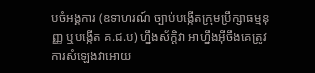បចំអង្គការ (ឧទាហរណ៍ ច្បាប់បង្កើតក្រុមប្រឹក្សាធម្មនុញ្ញ ឬបង្កើត គ.ជ.ប) ហ្នឹងស័ក្តិវា អាហ្នឹងអ៊ីចឹងគេត្រូវការសំឡេងវាអោយ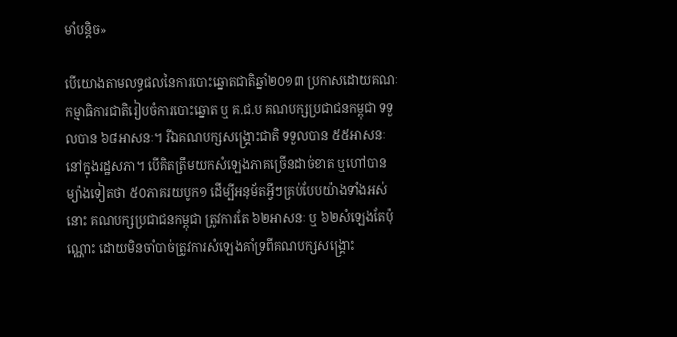មាំបន្តិច»

បើយោងតាមលទ្ធផលនៃការបោះឆ្នោតជាតិឆ្នាំ២០១៣ ប្រកាសដោយគណៈកម្មាធិការជាតិរៀបចំការបោះឆ្នោត ឬ គ.ជ.ប គណបក្សប្រជាជនកម្ពុជា ទទួលបាន ៦៨អាសនៈ។ រីឯគណបក្សសង្គ្រោះជាតិ ទទួលបាន ៥៥អាសនៈ នៅក្នុងរដ្ឋសភា។ បើគិតត្រឹមយកសំឡេងភាគច្រើនដាច់ខាត ឬហៅបានម្យ៉ាងទៀតថា ៥០ភាគរយបូក១ ដើម្បីអនុម័តអ្វីៗគ្រប់បែបយ៉ាងទាំងអស់នោះ គណបក្សប្រជាជនកម្ពុជា ត្រូវការតែ ៦២អាសនៈ ឬ ៦២សំឡេងតែប៉ុណ្ណោះ ដោយមិនចាំបាច់ត្រូវការសំឡេងគាំទ្រពីគណបក្សសង្គ្រោះ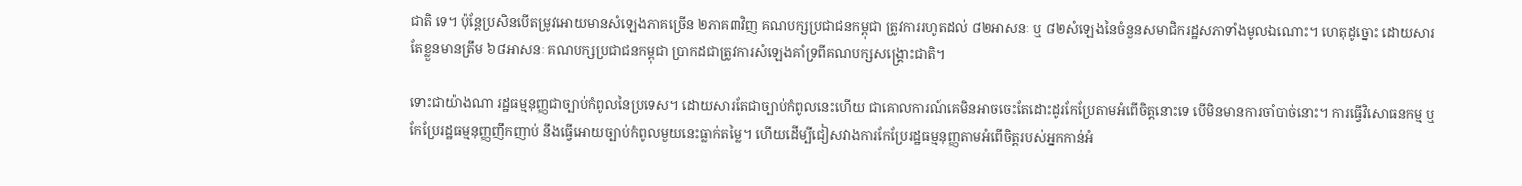ជាតិ ទេ។ ប៉ុន្តែប្រសិនបើតម្រូវអោយមានសំឡេងភាគច្រើន ២ភាគ៣វិញ គណបក្សប្រជាជនកម្ពុជា ត្រូវការរហូតដល់ ៨២អាសនៈ ឬ ៨២សំឡេងនៃចំនួនសមាជិករដ្ឋសភាទាំងមូលឯណោះ។ ហេតុដូច្នោះ ដោយសារតែខ្លួនមានត្រឹម ៦៨អាសនៈ គណបក្សប្រជាជនកម្ពុជា ប្រាកដជាត្រូវការសំឡេងគាំទ្រពីគណបក្សសង្គ្រោះជាតិ។

ទោះជាយ៉ាងណា រដ្ឋធម្មនុញ្ញជាច្បាប់កំពូលនៃប្រទេស។ ដោយសារតែជាច្បាប់កំពូលនេះហើយ ជាគោលការណ៍គេមិនអាចចេះតែដោះដូរកែប្រែតាមអំពើចិត្តនោះទេ បើមិនមានការចាំបាច់នោះ។ ការធ្វើវិសោធនកម្ម ឬកែប្រែរដ្ឋធម្មនុញ្ញញឹកញាប់ នឹងធ្វើអោយច្បាប់កំពូលមួយនេះធ្លាក់តម្លៃ។ ហើយដើម្បីជៀសវាងការកែប្រែរដ្ឋធម្មនុញ្ញតាមអំពើចិត្តរបស់អ្នកកាន់អំ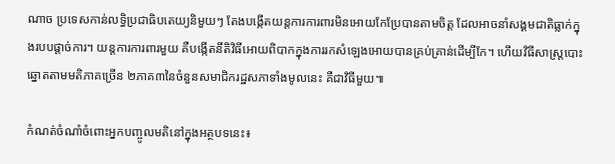ណាច ប្រទេសកាន់លទ្ធិប្រជាធិបតេយ្យនិមួយៗ តែងបង្កើតយន្តការការពារមិនអោយកែប្រែបានតាមចិត្ត ដែលអាចនាំសង្គមជាតិធ្លាក់ក្នុងរបបផ្តាច់ការ។ យន្តការការពារមួយ គឺបង្កើតនីតិវិធីអោយពិបាកក្នុងការរកសំឡេងអោយបានគ្រប់គ្រាន់ដើម្បីកែ។ ហើយវិធីសាស្ត្របោះឆ្នោតតាមមតិភាគច្រើន ២ភាគ៣នៃចំនួនសមាជិករដ្ឋសភាទាំងមូលនេះ គឺជាវិធីមួយ៕

កំណត់ចំណាំចំពោះអ្នកបញ្ចូលមតិនៅក្នុងអត្ថបទនេះ៖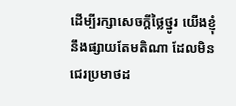ដើម្បីរក្សាសេចក្ដីថ្លៃថ្នូរ យើងខ្ញុំនឹងផ្សាយតែមតិណា ដែលមិនជេរប្រមាថដ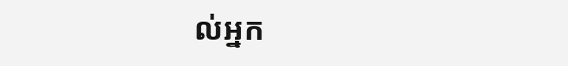ល់អ្នក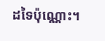ដទៃប៉ុណ្ណោះ។